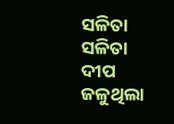ସଳିତା
ସଳିତା
ଦୀପ ଜଳୁଥିଲା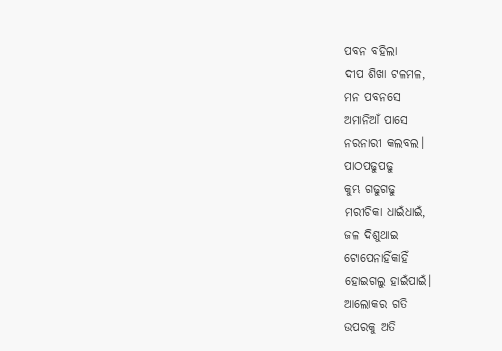ପବନ ବହିଲା
ଦୀପ ଶିଖା ଟଳମଳ,
ମନ ପବନସେ
ଅମାନିଆଁ ପାସେ
ନରନାରୀ କଲବଲ।
ପାଠପଢୁପଢୁ
କୁମ୍ଭ ଗଢୁଗଢୁ
ମରୀଚିକା ଧାଇଁଧାଇଁ,
ଜଳ ଦିଶୁଥାଇ
ଟୋପେନାହିଁକାହିଁ
ହୋଇଗଲୁ ହାଇଁପାଇଁ।
ଆଲୋକର ଗତି
ଉପରକୁ ଅତି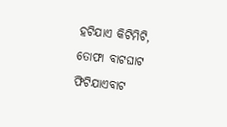ହଟିଯାଏ କିଟିମିଟି,
ତୋଫା ବାଟଘାଟ
ଫିଟିଯାଏବାଟ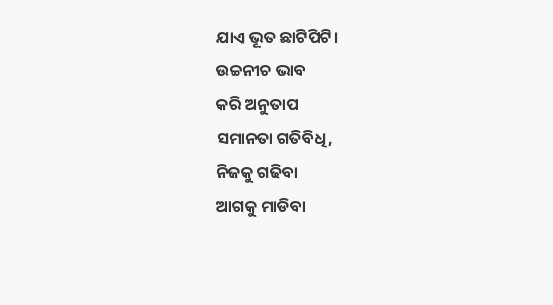ଯାଏ ଭୂତ ଛାଟିପିଟି।
ଉଚ୍ଚନୀଚ ଭାବ
କରି ଅନୁତାପ
ସମାନତା ଗତିବିଧି,
ନିଜକୁ ଗଢିବା
ଆଗକୁ ମାଡିବା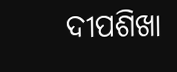ଦୀପଶିଖା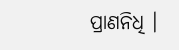ପ୍ରାଣନିଧି ।